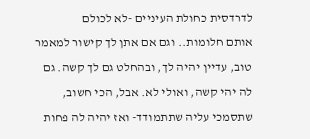לדרדסית כחולת העיניים -לא לכולם
אותם חלומות.. וגם אם אתן לך קישור למאמר טוב, עדיין יהיה לך, ובהחלט גם לך קשה. גם לה יהי קשה, ואולי לא. אבל, הכי חשוב, שתסמכי עליה שתתמודד- ואז יהיה לה פחות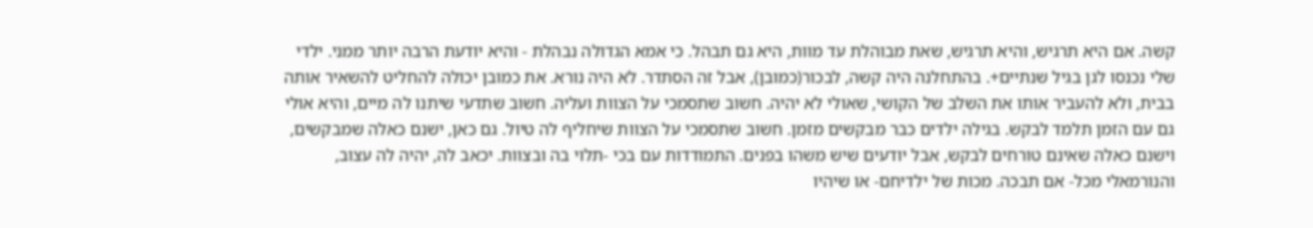קשה. אם היא תרגיש, והיא תרגיש, שאת מבוהלת עד מוות, היא גם תבהל. כי אמא הגדולה נבהלת - והיא יודעת הרבה יותר ממני. ילדי שלי נכנסו לגן בגיל שנתיים+. בהתחלנה היה קשה, לבכור(כמובן), אבל זה הסתדר. לא היה נורא. את כמובן יכולה להחליט להשאיר אותה בבית, ולא להעביר אותו את השלב של הקושי, שאולי לא יהיה. חשוב שתסמכי על הצוות ועליה. חשוב שתדעי שיתנו לה מיים, והיא אולי גם עם הזמן תלמד לבקש. בגילה ילדים כבר מבקשים מזמן. חשוב שתסמכי על הצוות שיחליף לה טיול. גם כאן, ישנם כאלה שמבקשים, וישנם כאלה שאינם טורחים לבקש, אבל יודעים שיש משהו בפנים. התמודדות עם בכי -תלוי בה ובצוות. יכאב לה, יהיה לה עצוב, והנורמאלי מכל- אם תבכה. מכות של ילדיחם- או שיהיו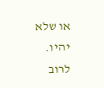או שלא יהיו. לרוב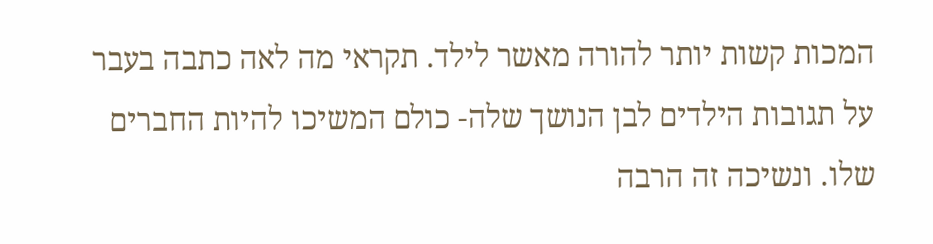המכות קשות יותר להורה מאשר לילד. תקראי מה לאה כתבה בעבר על תגובות הילדים לבן הנושך שלה- כולם המשיכו להיות החברים שלו. ונשיכה זה הרבה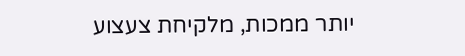יותר ממכות, מלקיחת צעצוע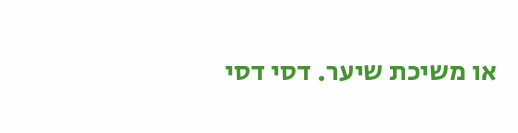או משיכת שיער. דסי דסי